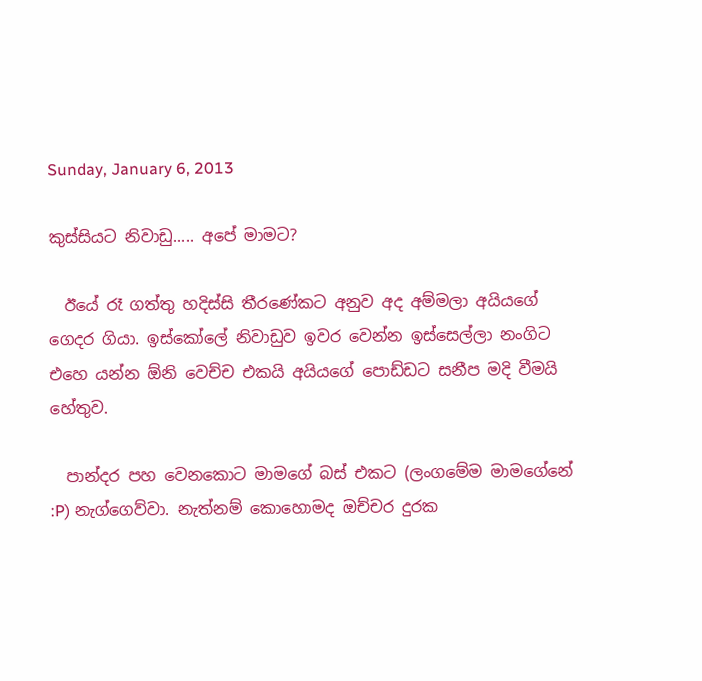Sunday, January 6, 2013

කුස්සියට නිවාඩු..... අපේ මාමට?

  ඊයේ රෑ ගත්තු හදිස්සි තීරණේකට අනුව අද අම්මලා අයියගේ ගෙදර ගියා. ඉස්කෝලේ නිවාඩුව ඉවර වෙන්න ඉස්සෙල්ලා නංගිට එහෙ යන්න ඕනි වෙච්ච එකයි අයියගේ පොඩ්ඩට සනීප මදි වීමයි හේතුව.

  පාන්දර පහ වෙනකොට මාමගේ බස් එකට (ලංගමේම මාමගේනේ :P) නැග්ගෙව්වා. නැත්නම් කොහොමද ඔච්චර දුරක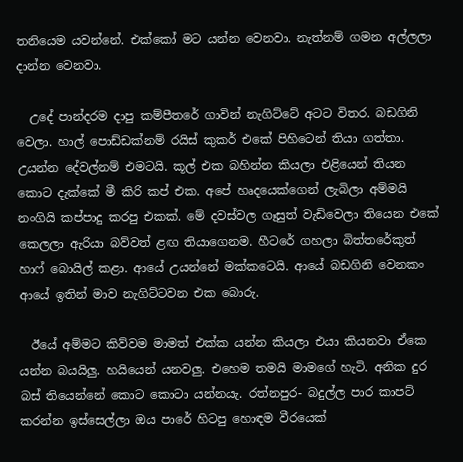තනියෙම යවන්නේ. එක්කෝ මට යන්න වෙනවා. නැත්නම් ගමන අල්ලලා දාන්න වෙනවා.

  උදේ පාන්දරම දාපු කම්පීතරේ ගාවින් නැගිට්ටේ අටට විතර. බඩගිනි වෙලා. හාල් පොඩ්ඩක්නම් රයිස් කුකර් එකේ පිහිටෙන් තියා ගත්තා. උයන්න දේවල්නම් එමටයි. කූල් එක බහින්න කියලා එළියෙන් තියන කොට දැක්කේ මී කිරි කප් එක. අපේ හෘදයෙක්ගෙන් ලැබිලා අම්මයි නංගියි කප්පාදු කරපු එකක්. මේ දවස්වල ගෑසුත් වැඩිවෙලා තියෙන එකේ කෙලලා ඇරියා බව්වත් ළඟ තියාගෙනම. හීටරේ ගහලා බිත්තරේකුත් හාෆ් බොයිල් කළා. ආයේ උයන්නේ මක්කටෙයි. ආයේ බඩගිනි වෙනකං ආයේ ඉතින් මාව නැගිට්ටවන එක බොරු.

  ඊයේ අම්මට කිව්වම මාමත් එක්ක යන්න කියලා එයා කියනවා ඒකෙ යන්න බයයිලු. හයියෙන් යනවලු. එහෙම තමයි මාමගේ හැටි. අනික දුර බස් තියෙන්නේ කොට කොටා යන්නයැ. රත්නපුර- බදුල්ල පාර කාපට් කරන්න ඉස්සෙල්ලා ඔය පාරේ හිටපු හොඳම වීරයෙක්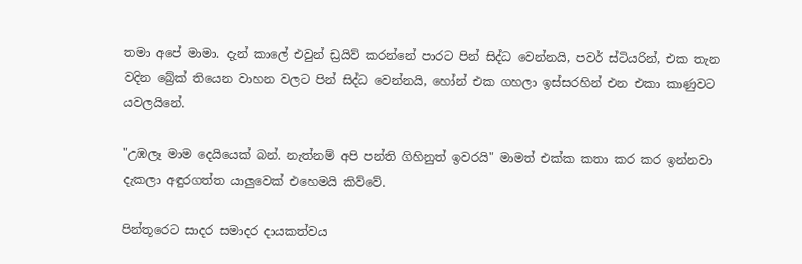තමා අපේ මාමා. දැන් කාලේ එවුන් ඩ්‍රයිව් කරන්නේ පාරට පින් සිද්ධ වෙන්නයි, පවර් ස්ටියරින්, එක තැන වදින බ්‍රේක් තියෙන වාහන වලට පින් සිද්ධ වෙන්නයි, හෝන් එක ගහලා ඉස්සරහින් එන එකා කාණුවට යවලයිනේ.

"උඹලෑ මාම දෙයියෙක් බන්. නැත්නම් අපි පන්ති ගිහිනුත් ඉවරයි" මාමත් එක්ක කතා කර කර ඉන්නවා දැකලා අඳුරගත්ත යාලුවෙක් එහෙමයි කිව්වේ.

පින්තූරෙට සාදර සමාදර දායකත්වය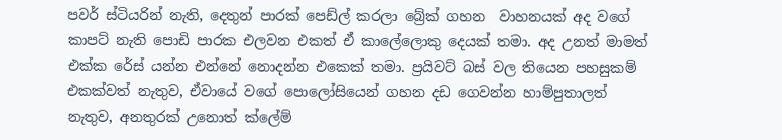පවර් ස්ටියරින් නැති, දෙතුන් පාරක් පෙඩ්ල් කරලා බ්‍රේක් ගහන  වාහනයක් අද වගේ කාපට් නැති පොඩි පාරක එලවන එකත් ඒ කාලේලොකු දෙයක් තමා. අද උනත් මාමත් එක්ක රේස් යන්න එන්නේ නොදන්න එකෙක් තමා. ප්‍රයිවට් බස් වල තියෙන පහසුකම් එකක්වත් නැතුව, ඒවායේ වගේ පොලෝසියෙන් ගහන දඩ ගෙවන්න හාම්පුතාලත් නැතුව, අනතුරක් උනොත් ක්ලේම්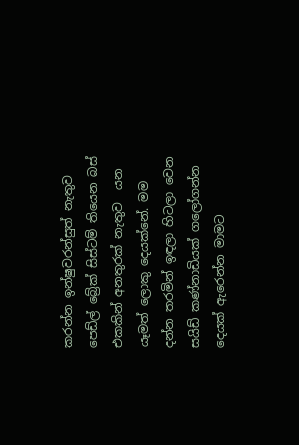කරන්න ඉන්ෂුවරන්සුත් නැතුව  පෙඩ්ල් බ්‍රේක් සිස්ටම් තියෙන බස් එකකින් අනතුරක් නැතුව  යන යෑමත් ලොකු දෙයක්නේ. මම දන්න තරමින් ඉඳලා හිටලා වෙන සයිඩ් කණ්නාඩියක් ගලෝගන්න දෙයක් ඇරෙන්න මාමට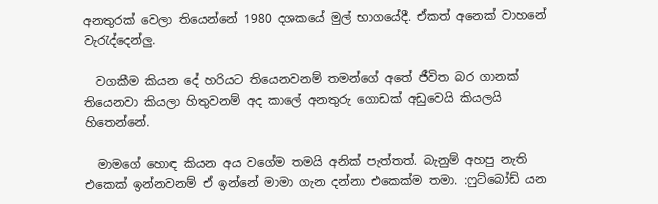අනතුරක් වෙලා තියෙන්නේ 1980 දශකයේ මුල් භාගයේදී. ඒකත් අනෙක් වාහනේ වැරැද්දෙන්ලු.

  වගකීම කියන දේ හරියට තියෙනවනම් තමන්ගේ අතේ ජීවිත බර ගානක් තියෙනවා කියලා හිතුවනම් අද කාලේ අනතුරු ගොඩක් අඩුවෙයි කියලයි හිතෙන්නේ.

  මාමගේ හොඳ කියන අය වගේම තමයි අනික් පැත්තත්. බැනුම් අහපු නැති එකෙක් ඉන්නවනම් ඒ ඉන්නේ මාමා ගැන දන්නා එකෙක්ම තමා. :ෆුට්බෝඩ් යන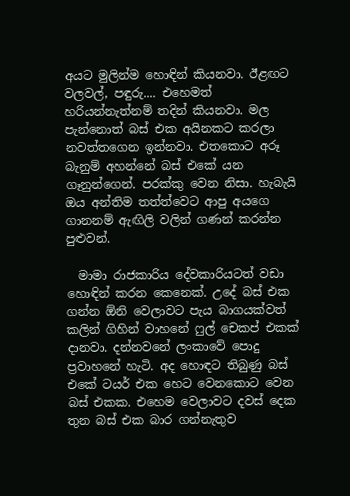අයට මුලින්ම හොඳින් කියනවා. ඊළඟට වලවල්, පඳුරු.... එහෙමත් හරියන්නැත්නම් තදින් කියනවා. මල පැන්නොත් බස් එක අයිනකට කරලා නවත්තගෙන ඉන්නවා. එතකොට අරූ බැනුම් අහන්නේ බස් එකේ යන ගෑනුන්ගෙන්. පරක්කු වෙන නිසා. හැබැයි ඔය අන්තිම තත්ත්වෙට ආපු අයගෙ ගානනම් ඇඟිලි වලින් ගණන් කරන්න පුළුවන්.

  මාමා රාජකාරිය දේවකාරියටත් වඩා හොඳින් කරන කෙනෙක්. උදේ බස් එක ගන්න ඕනි වෙලාවට පැය බාගයක්වත් කලින් ගිහින් වාහනේ ෆුල් චෙකප් එකක් දානවා. දන්නවනේ ලංකාවේ පොදු ප්‍රවාහනේ හැටි. අද හොඳට තිබුණු බස් එකේ ටයර් එක හෙට වෙනකොට වෙන බස් එකක. එහෙම වෙලාවට දවස් දෙක තුන බස් එක බාර ගන්නැතුව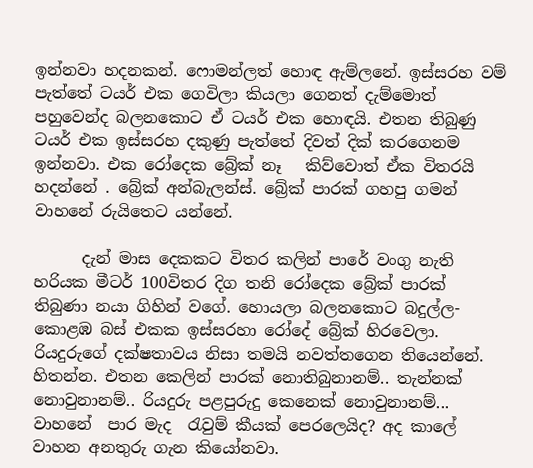ඉන්නවා හදනකන්. ෆොමන්ලත් හොඳ ඇම්ලනේ. ඉස්සරහ වම් පැත්තේ ටයර් එක ගෙවිලා කියලා ගෙනත් දැම්මොත්  පහුවෙන්ද බලනකොට ඒ ටයර් එක හොඳයි. එතන තිබුණු ටයර් එක ඉස්සරහ දකුණු පැත්තේ දිවත් දික් කරගෙනම ඉන්නවා. එක රෝදෙක බ්‍රේක් නෑ   කිව්වොත් ඒක විතරයි හදන්නේ . බ්‍රේක් අන්බැලන්ස්. බ්‍රේක් පාරක් ගහපු ගමන් වාහනේ රුයිතෙට යන්නේ.

      දැන් මාස දෙකකට විතර කලින් පාරේ වංගු නැති හරියක මීටර් 100විතර දිග තනි රෝදෙක බ්‍රේක් පාරක් තිබුණා නයා ගිහින් වගේ. හොයලා බලනකොට බදුල්ල- කොළඹ බස් එකක ඉස්සරහා රෝදේ බ්‍රේක් හිරවෙලා. රියදුරුගේ දක්ෂතාවය නිසා තමයි නවත්තගෙන තියෙන්නේ. හිතන්න. එතන කෙලින් පාරක් නොතිබුනානම්.. තැන්නක් නොවුනානම්.. රියදුරු පළපුරුදු කෙනෙක් නොවුනානම්... වාහනේ  පාර මැද  රැවුම් කීයක් පෙරලෙයිද? අද කාලේ වාහන අනතුරු ගැන කියෝනවා.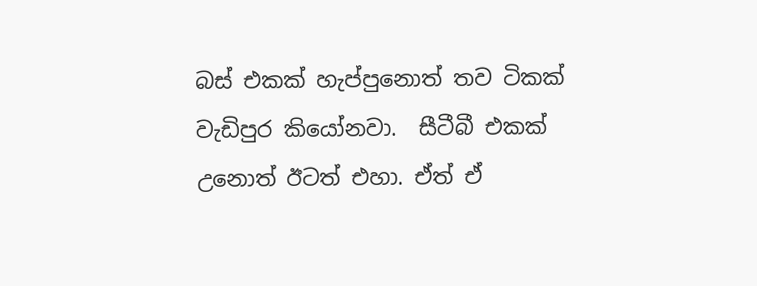බස් එකක් හැප්පුනොත් තව ටිකක් වැඩිපුර කියෝනවා.  සීටීබී එකක් උනොත් ඊටත් එහා. ඒත් ඒ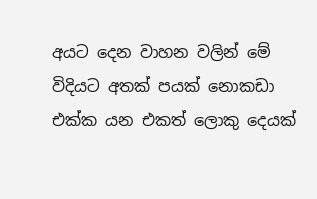අයට දෙන වාහන වලින් මේ විදියට අතක් පයක් නොකඩා එක්ක යන එකත් ලොකු දෙයක්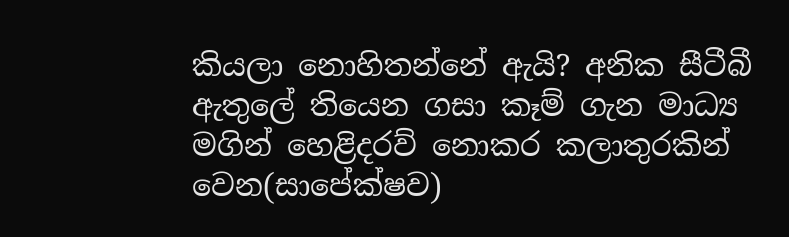කියලා නොහිතන්නේ ඇයි? අනික සීටීබී ඇතුලේ තියෙන ගසා කෑම් ගැන මාධ්‍ය මගින් හෙළිදරව් නොකර කලාතුරකින් වෙන(සාපේක්ෂව)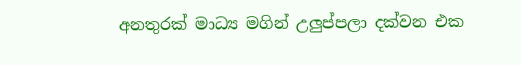අනතුරක් මාධ්‍ය මගින් උලුප්පලා දක්වන එක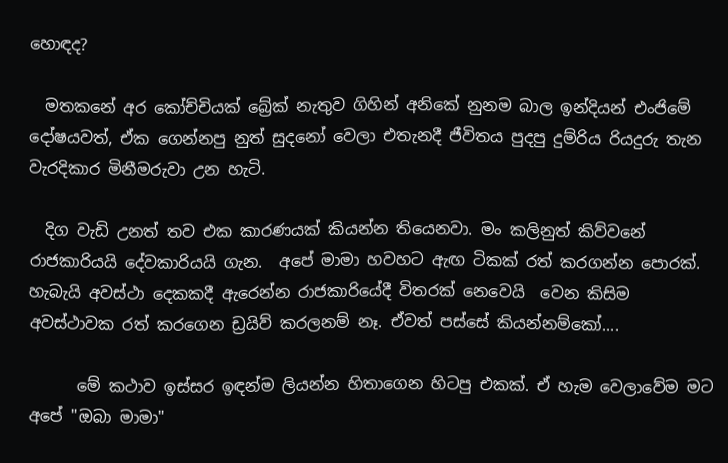හොඳද?

  මතකනේ අර කෝච්චියක් බ්‍රේක් නැතුව ගිහින් අනිකේ නුනම බාල ඉන්දියන් එංජිමේ දෝෂයවත්, ඒක ගෙන්නපු නුත් සුදනෝ වෙලා එතැනදී ජීවිතය පුදපු දුම්රිය රියදුරු තැන වැරදිකාර මිනීමරුවා උන හැටි.

  දිග වැඩි උනත් තව එක කාරණයක් කියන්න තියෙනවා. මං කලිනුත් කිව්වනේ රාජකාරියයි දේවකාරියයි ගැන.  අපේ මාමා හවහට ඇඟ ටිකක් රත් කරගන්න පොරක්. හැබැයි අවස්ථා දෙකකදී ඇරෙන්න රාජකාරියේදී විතරක් නෙවෙයි  වෙන කිසිම අවස්ථාවක රත් කරගෙන ඩ්‍රයිව් කරලනම් නෑ. ඒවත් පස්සේ කියන්නම්කෝ....

      මේ කථාව ඉස්සර ඉඳන්ම ලියන්න හිතාගෙන හිටපු එකක්. ඒ හැම වෙලාවේම මට අපේ "ඔබා මාමා"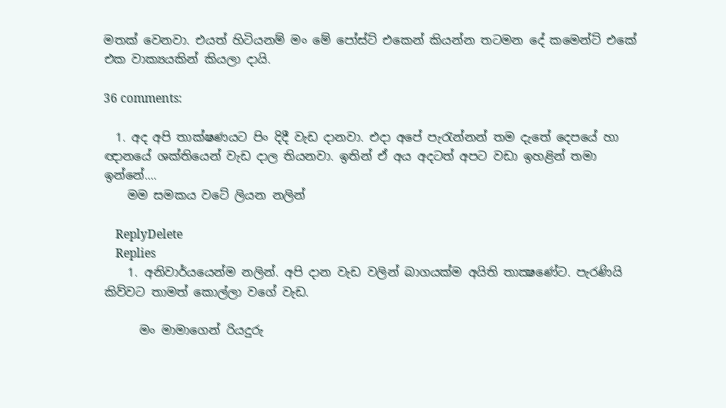මතක් වෙනවා. එයත් හිටියනම් මං මේ පෝස්ට් එකෙන් කියන්න තටමන දේ කමෙන්ට් එකේ එක වාක්‍යයකින් කියලා දායි.

36 comments:

  1. අද අපි තාක්ෂණයට පිං දිදී වැඩ දානවා. එදා අපේ පැරැන්නන් තම දැතේ දෙපයේ හා ඥානයේ ශක්තියෙන් වැඩ දාල තියනවා. ඉතින් ඒ අය අදටත් අපට වඩා ඉහළින් තමා ඉන්නේ....
    මම සමකය වටේ ලියන නලින්

    ReplyDelete
    Replies
    1. අනිවාර්යයෙන්ම නලින්. අපි දාන වැඩ වලින් බාගයක්ම අයිති තාක්‍ෂණේට. පැරණියි කිව්වට තාමත් කොල්ලා වගේ වැඩ.

      මං මාමාගෙන් රියදුරු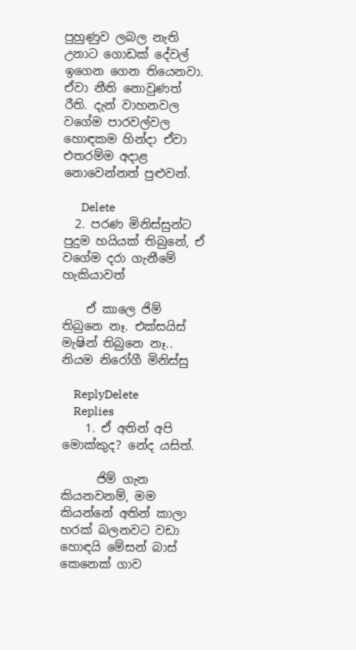පුහුණුව ලබල නැති උනාට ගොඩක් දේවල් ඉගෙන ගෙන තියෙනවා. ඒවා නීති නොවුණත් රීති. දැන් වාහනවල වගේම පාරවල්වල හොඳකම හින්දා ඒවා එතරම්ම අදාළ නොවෙන්නත් පුළුවන්.

      Delete
  2. පරණ මිනිස්සුන්ට පුදුම හයියක් තිබුනේ, ඒ වගේම දරා ගැනීමේ හැකියාවත්

    ඒ කාලෙ ජිම් තිබුනෙ නෑ. එක්සයිස් මැෂින් තිබුනෙ නෑ.. නියම නිරෝගී මිනිස්සු

    ReplyDelete
    Replies
    1. ඒ අතින් අපි මොක්කුද? නේද යසිත්.

      ජිම් ගැන කියනවනම්, මම කියන්නේ අතින් කාලා හරක් බලනවට වඩා හොඳයි මේසන් බාස් කෙනෙක් ගාව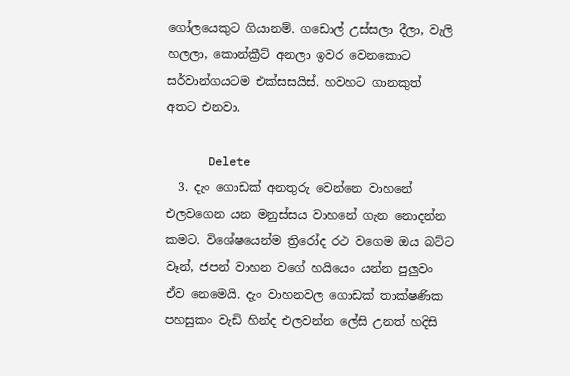ගෝලයෙකුට ගියානම්. ගඩොල් උස්සලා දීලා, වැලි හලලා, කොන්ක්‍රීට් අනලා ඉවර වෙනකොට සර්වාන්ගයටම එක්සසයිස්. හවහට ගානකුත් අතට එනවා.

      Delete
  3. දැං ගොඩක් අනතුරු වෙන්නෙ වාහනේ එලවගෙන යන මනුස්සය වාහනේ ගැන නොදන්න කමට. විශේෂයෙන්ම ත්‍රිරෝද රථ වගෙම ඔය බට්ට වෑන්, ජපන් වාහන වගේ හයියෙං යන්න පුලුවං ඒව නෙමෙයි. දැං වාහනවල ගොඩක් තාක්ෂණික පහසුකං වැඩි හින්ද එලවන්න ලේසි උනත් හදිසි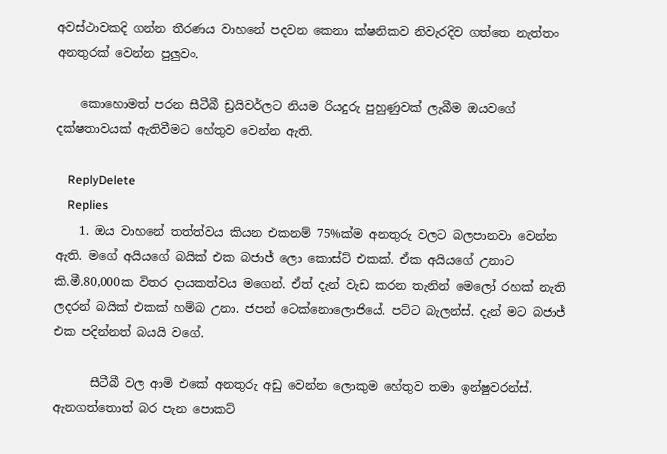අවස්ථාවකදි ගන්න තීරණය වාහනේ පදවන කෙනා ක්ෂනිකව නිවැරදිව ගත්තෙ නැත්තං අනතුරක් වෙන්න පුලුවං.

    කොහොමත් පරන සීටීබී ඩ්‍රයිවර්ලට නියම රියදුරු පුහුණුවක් ලැබීම ඔයවගේ දක්ෂතාවයක් ඇතිවීමට හේතුව වෙන්න ඇති.

    ReplyDelete
    Replies
    1. ඔය වාහනේ තත්ත්වය කියන එකනම් 75%ක්ම අනතුරු වලට බලපානවා වෙන්න ඇති. මගේ අයියගේ බයික් එක බජාජ් ලො කොස්ට් එකක්. ඒක අයියගේ උනාට කි.මී.80,000ක විතර දායකත්වය මගෙන්. ඒත් දැන් වැඩ කරන තැනින් මෙලෝ රහක් නැති ලදරන් බයික් එකක් හම්බ උනා. ජපන් ටෙක්නොලොජියේ. පට්ට බැලන්ස්. දැන් මට බජාජ් එක පදින්නත් බයයි වගේ.

      සීටීබී වල ආමි එකේ අනතුරු අඩු වෙන්න ලොකුම හේතුව තමා ඉන්ෂුවරන්ස්. ඇනගත්තොත් බර පැන පොකට්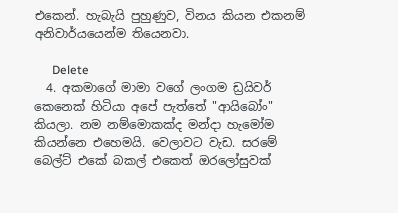එකෙන්. හැබැයි පුහුණුව, විනය කියන එකනම් අනිවාර්යයෙන්ම තියෙනවා.

      Delete
  4. අකමාගේ මාමා වගේ ලංගම ඩ්‍රයිවර් කෙනෙක් හිටියා අපේ පැත්තේ "ආයිබෝං" කියලා. නම නම්මොකක්ද මන්දා හැමෝම කියන්නෙ එහෙමයි. වෙලාවට වැඩ. සරමේ බෙල්ට් එකේ බකල් එකෙත් ඔරලෝසුවක්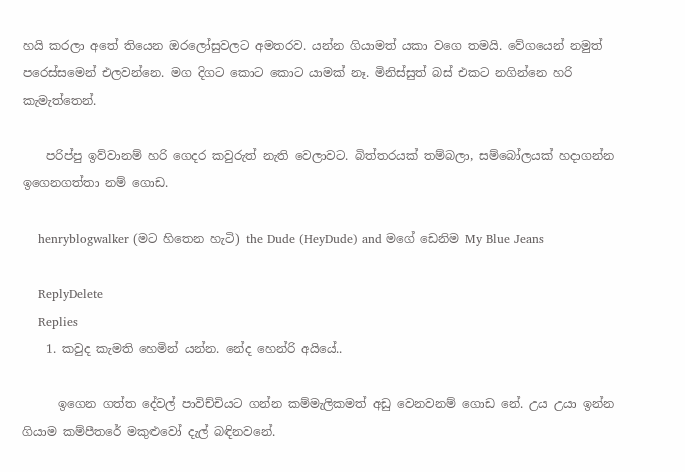හයි කරලා අතේ තියෙන ඔරලෝසුවලට අමතරව. යන්න ගියාමත් යකා වගෙ තමයි. වේගයෙන් නමුත් පරෙස්සමෙන් එලවන්නෙ. මග දිගට කොට කොට යාමක් නෑ. මිනිස්සුත් බස් එකට නගින්නෙ හරි කැමැත්තෙන්.

    පරිප්පු ඉව්වානම් හරි ගෙදර කවුරුත් නැති වෙලාවට. බිත්තරයක් තම්බලා, සම්බෝලයක් හදාගන්න ඉගෙනගත්තා නම් ගොඩ.

    henryblogwalker (මට හිතෙන හැටි) the Dude (HeyDude) and මගේ ඩෙනිම My Blue Jeans

    ReplyDelete
    Replies
    1. කවුද කැමති හෙමින් යන්න. නේද හෙන්රි අයියේ..

      ඉගෙන ගත්ත දේවල් පාවිච්චියට ගන්න කම්මැලිකමත් අඩු වෙනවනම් ගොඩ නේ. උය උයා ඉන්න ගියාම කම්පීතරේ මකුළුවෝ දැල් බඳිනවනේ.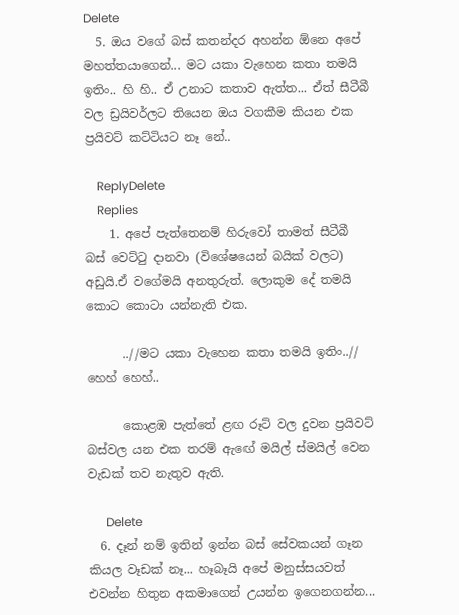Delete
  5. ඔය වගේ බස් කතන්දර අහන්න ඕනෙ අපේ මහත්තයාගෙන්... මට යකා වැහෙන කතා තමයි ඉතිං.. හි හි.. ඒ උනාට කතාව ඇත්ත... ඒත් සීටීබී වල ඩ්‍රයිවර්ලට තියෙන ඔය වගකීම කියන එක ප්‍රයිවට් කට්ටියට නෑ නේ..

    ReplyDelete
    Replies
    1. අපේ පැත්තෙනම් හිරුවෝ තාමත් සීටීබී බස් වෙට්ටු දානවා (විශේෂයෙන් බයික් වලට) අඩුයි.ඒ වගේමයි අනතුරුත්. ලොකුම දේ තමයි කොට කොටා යන්නැති එක.

      ..//මට යකා වැහෙන කතා තමයි ඉතිං..// හෙහ් හෙහ්..

      කොළඹ පැත්තේ ළඟ රූට් වල දුවන ප්‍රයිවට් බස්වල යන එක තරම් ඇඟේ මයිල් ස්මයිල් වෙන වැඩක් තව නැතුව ඇති.

      Delete
  6. දෑන් නම් ඉතින් ඉන්න බස් සේවකයන් ගෑන කියල වෑඩක් නෑ... හෑබෑයි අපේ මනුස්සයවත් එවන්න හිතුන අකමාගෙන් උයන්න ඉගෙනගන්න...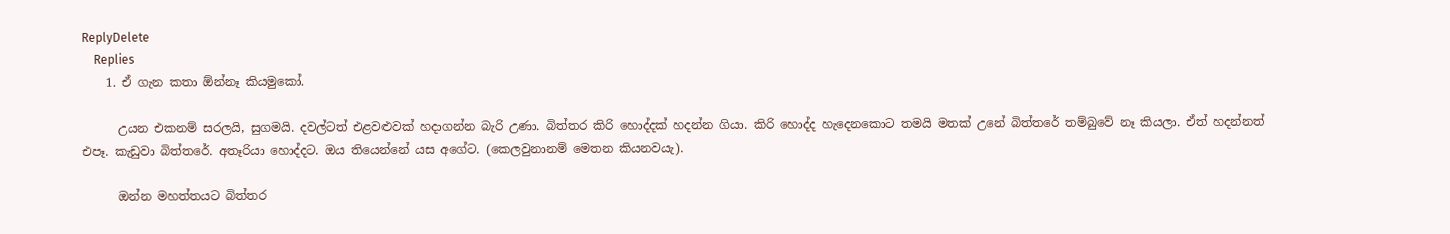ReplyDelete
    Replies
    1. ඒ ගැන කතා ඕන්නෑ කියමුකෝ.

      උයන එකනම් සරලයි, සුගමයි. දවල්ටත් එළවළුවක් හදාගන්න බැරි උණා. බිත්තර කිරි හොද්දක් හදන්න ගියා. කිරි හොද්ද හැදෙනකොට තමයි මතක් උනේ බිත්තරේ තම්බුවේ නෑ කියලා. ඒත් හදන්නත් එපෑ. කැඩුවා බිත්තරේ. අතෑරියා හොද්දට. ඔය තියෙන්නේ යස අගේට. (කෙලවුනානම් මෙතන කියනවයැ).

      ඔන්න මහත්තයට බිත්තර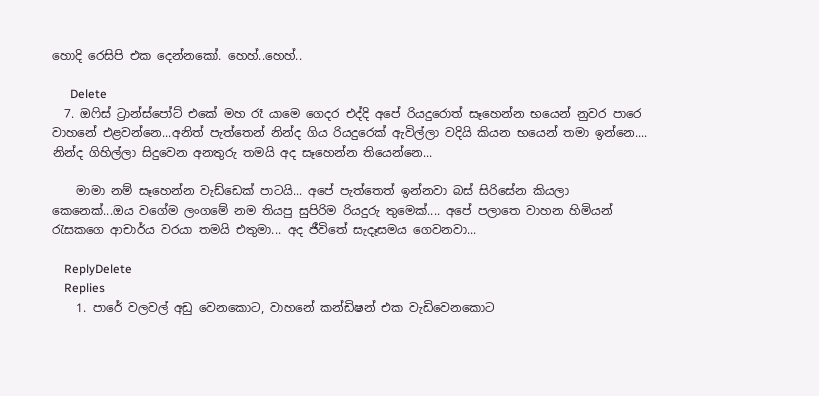හොදි රෙසිපි එක දෙන්නකෝ. හෙහ්..හෙහ්..

      Delete
  7. ඔෆිස් ට්‍රාන්ස්පෝට් එකේ මහ රෑ යාමෙ ගෙදර එද්දි අපේ රියදුරොත් සෑහෙන්න භයෙන් නුවර පාරෙ වාහනේ එළවන්නෙ...අනිත් පැත්තෙන් නින්ද ගිය රියදුරෙක් ඇවිල්ලා වදියි කියන භයෙන් තමා ඉන්නෙ.... නින්ද ගිහිල්ලා සිදුවෙන අනතුරු තමයි අද සෑහෙන්න තියෙන්නෙ...

    මාමා නම් සෑහෙන්න වැඩ්ඩෙක් පාටයි... අපේ පැත්තෙත් ඉන්නවා බස් සිරිසේන කියලා කෙනෙක්...ඔය වගේම ලංගමේ නම තියපු සුපිරිම රියදුරු තුමෙක්.... අපේ පලාතෙ වාහන හිමියන් රැසකගෙ ආචාර්ය වරයා තමයි එතුමා... අද ජීවිතේ සැදෑසමය ගෙවනවා...

    ReplyDelete
    Replies
    1. පාරේ වලවල් අඩු වෙනකොට, වාහනේ කන්ඩිෂන් එක වැඩිවෙනකොට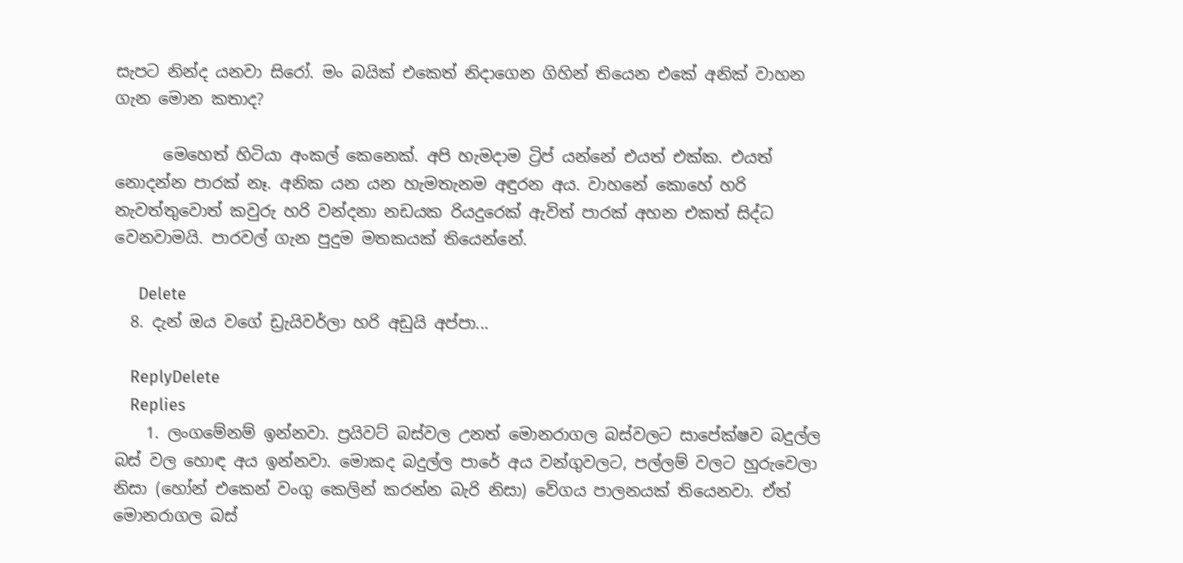සැපට නින්ද යනවා සිරෝ. මං බයික් එකෙත් නිදාගෙන ගිහින් තියෙන එකේ අනික් වාහන ගැන මොන කතාද?

      මෙහෙත් හිටියා අංකල් කෙනෙක්. අපි හැමදාම ට්‍රිප් යන්නේ එයත් එක්ක. එයත් නොදන්න පාරක් නෑ. අනික යන යන හැමතැනම අඳුරන අය. වාහනේ කොහේ හරි නැවත්තුවොත් කවුරු හරි වන්දනා නඩයක රියදුරෙක් ඇවිත් පාරක් අහන එකත් සිද්ධ වෙනවාමයි. පාරවල් ගැන පුදුම මතකයක් තියෙන්නේ.

      Delete
  8. දැන් ඔය වගේ ඩ්‍රැයිවර්ලා හරි අඩුයි අප්පා...

    ReplyDelete
    Replies
    1. ලංගමේනම් ඉන්නවා. ප්‍රයිවට් බස්වල උනත් මොනරාගල බස්වලට සාපේක්ෂව බදුල්ල බස් වල හොඳ අය ඉන්නවා. මොකද බදුල්ල පාරේ අය වන්ගුවලට, පල්ලම් වලට හුරුවෙලා නිසා (හෝන් එකෙන් වංගු කෙලින් කරන්න බැරි නිසා) වේගය පාලනයක් තියෙනවා. ඒත් මොනරාගල බස්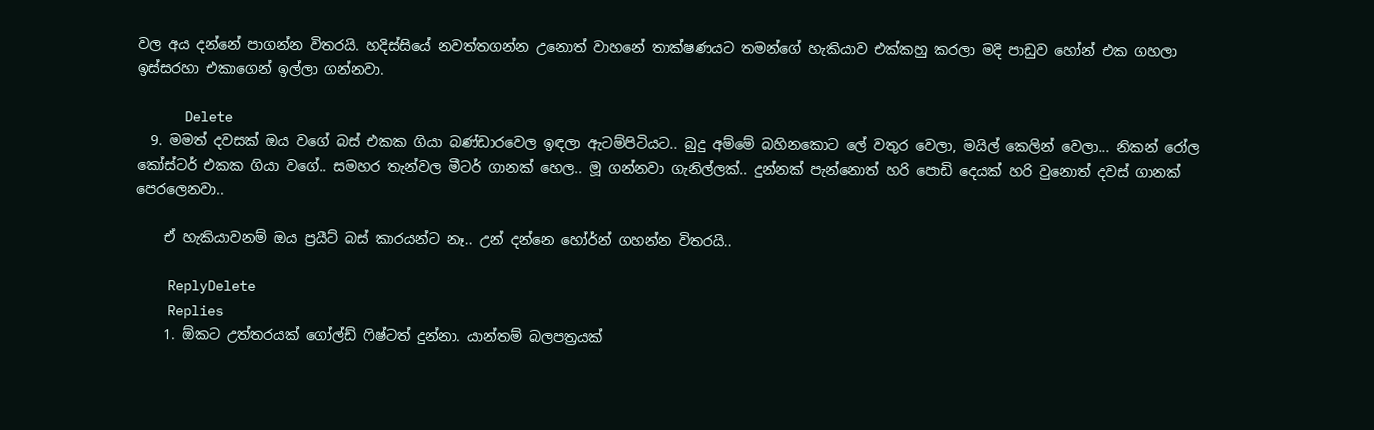වල අය දන්නේ පාගන්න විතරයි. හදිස්සියේ නවත්තගන්න උනොත් වාහනේ තාක්ෂණයට තමන්ගේ හැකියාව එක්කහු කරලා මදි පාඩුව හෝන් එක ගහලා ඉස්සරහා එකාගෙන් ඉල්ලා ගන්නවා.

      Delete
  9. මමත් දවසක් ඔය වගේ බස් එකක ගියා බණ්ඩාරවෙල ඉඳලා ඇටම්පිටියට.. බුදු අම්මේ බහිනකොට ලේ වතුර වෙලා, මයිල් කෙලින් වෙලා... නිකන් රෝල කෝස්ටර් එකක ගියා වගේ.. සමහර තැන්වල මීටර් ගානක් හෙල.. මූ ගන්නවා ගැනිල්ලක්.. දුන්නක් පැන්නොත් හරි පොඩි දෙයක් හරි වුනොත් දවස් ගානක් පෙරලෙනවා..

    ඒ හැකියාවනම් ඔය ප්‍රයීට් බස් කාරයන්ට නෑ.. උන් දන්නෙ හෝර්න් ගහන්න විතරයි..

    ReplyDelete
    Replies
    1. ඕකට උත්තරයක් ගෝල්ඩ් ෆිෂ්ටත් දුන්නා. යාන්තම් බලපත්‍රයක්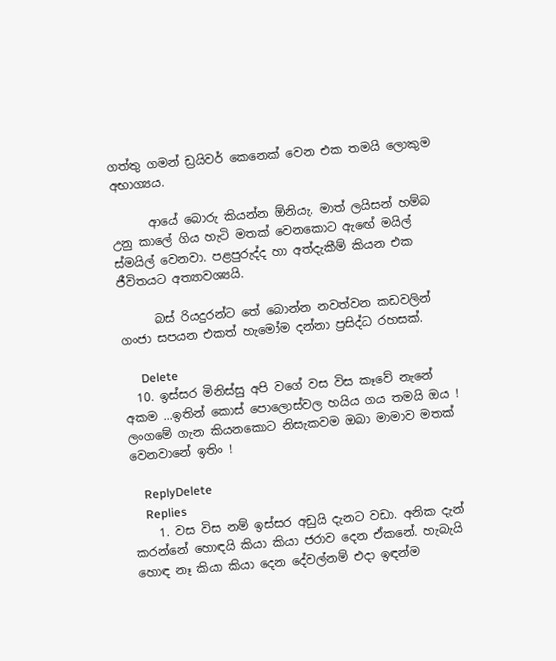ගත්තු ගමන් ඩ්‍රයිවර් කෙනෙක් වෙන එක තමයි ලොකුම අභාග්‍යය.

      ආයේ බොරු කියන්න ඕනියැ. මාත් ලයිසන් හම්බ උනු කාලේ ගිය හැටි මතක් වෙනකොට ඇඟේ මයිල් ස්මයිල් වෙනවා. පළපුරුද්ද හා අත්දැකීම් කියන එක ජීවිතයට අත්‍යාවශ්‍යයි.

      බස් රියදුරන්ට තේ බොන්න නවත්වන කඩවලින් ගංජා සපයන එකත් හැමෝම දන්නා ප්‍රසිද්ධ රහසක්.

      Delete
  10. ඉස්සර මිනිස්සු අපි වගේ වස විස කෑවේ නැනේ අකම ...ඉතින් කොස් පොලොස්වල හයිය ගය තමයි ඔය ! ලංගමේ ගැන කියනකොට නිසැකවම ඔබා මාමාව මතක් වෙනවානේ ඉතිං !

    ReplyDelete
    Replies
    1. වස විස නම් ඉස්සර අඩුයි දැනට වඩා. අනික දැන් කරන්නේ හොඳයි කියා කියා ජරාව දෙන ඒකනේ. හැබැයි හොඳ නෑ කියා කියා දෙන දේවල්නම් එදා ඉඳන්ම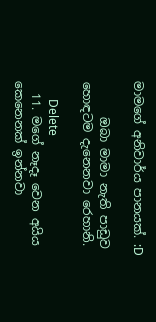මාමගේ අනිවාර්ය පානයක්. :D

      ඔබා මාමා නැති පාඩුව හොඳටම දැනෙනවා රෙහානි.

      Delete
  11. මගේ නෑදෑ වෙන අයිය කෙනෙනක් ඉන්නවා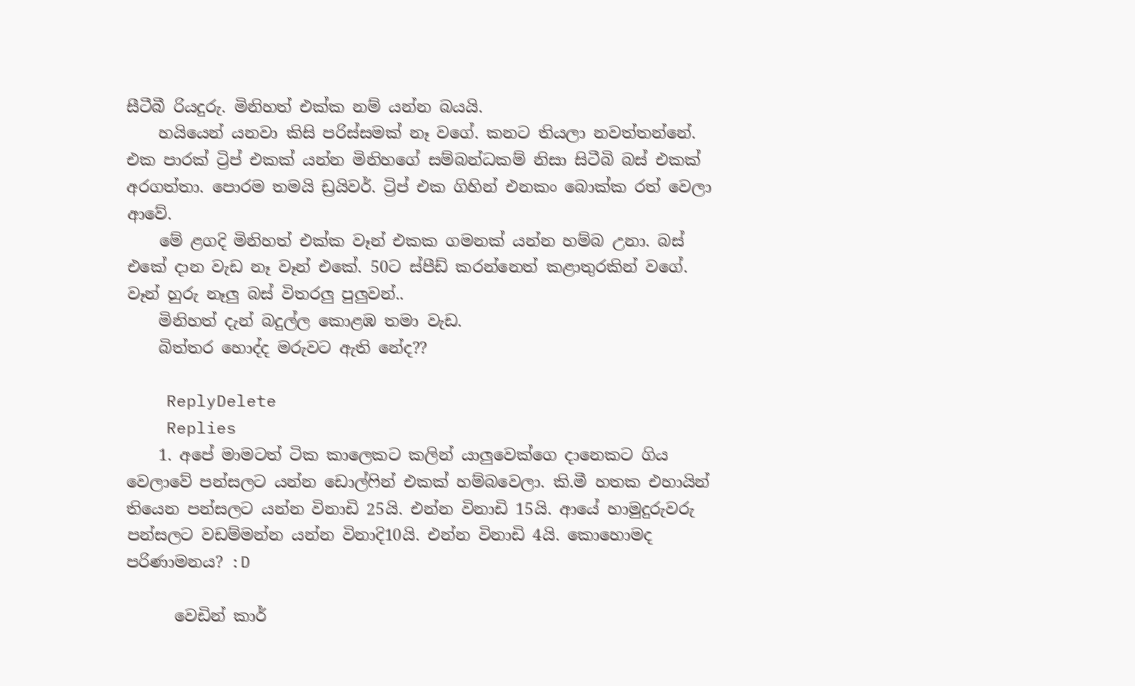සීටීබී රියදුරු. මිනිහත් එක්ක නම් යන්න බයයි.
    හයියෙන් යනවා කිසි පරිස්සමක් නෑ වගේ. කනට තියලා නවත්තන්නේ. එක පාරක් ට්‍රිප් එකක් යන්න මිනිහගේ සම්බන්ධකම් නිසා සිටීබි බස් එකක් අරගත්තා. පොරම තමයි ඩ්‍රයිවර්. ට්‍රිප් එක ගිහින් එනකං බොක්ක රත් වෙලා ආවේ.
    මේ ළගදි මිනිහත් එක්ක වෑන් එකක ගමනක් යන්න හම්බ උනා. බස් එකේ දාන වැඩ නෑ වෑන් එකේ. 50ට ස්පීඩ් කරන්නෙත් කළාතුරකින් වගේ. වෑන් හුරු නෑලු බස් විතරලු පුලුවන්..
    මිනිහත් දැන් බදුල්ල කොළඹ තමා වැඩ.
    බිත්තර හොද්ද මරුවට ඇති නේද??

    ReplyDelete
    Replies
    1. අපේ මාමටත් ටික කාලෙකට කලින් යාලුවෙක්ගෙ දානෙකට ගිය වෙලාවේ පන්සලට යන්න ඩොල්ෆින් එකක් හම්බවෙලා. කි.මී හතක එහායින් තියෙන පන්සලට යන්න විනාඩි 25යි. එන්න විනාඩි 15යි. ආයේ හාමුදුරුවරු පන්සලට වඩම්මන්න යන්න විනාදි10යි. එන්න විනාඩි 4යි. කොහොමද පරිණාමනය? :D

      වෙඩින් කාර්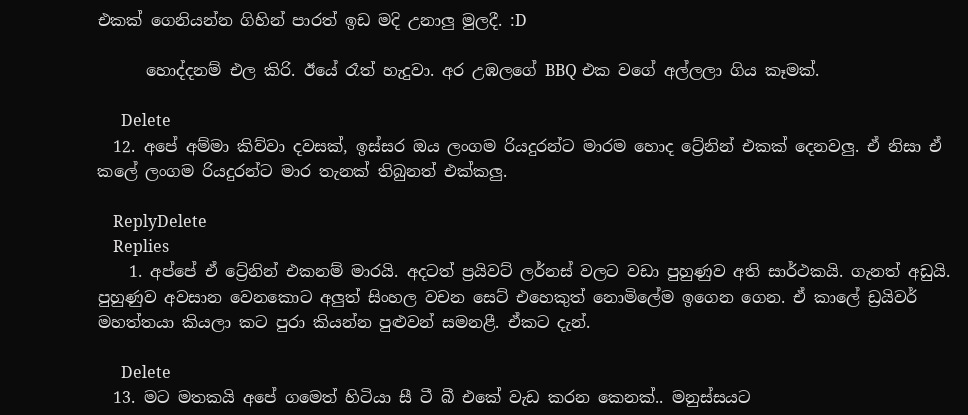එකක් ගෙනියන්න ගිහින් පාරත් ඉඩ මදි උනාලු මුලදී. :D

      හොද්දනම් එල කිරි. ඊයේ රෑත් හැදුවා. අර උඹලගේ BBQ එක වගේ අල්ලලා ගිය කෑමක්.

      Delete
  12. අපේ අම්මා කිව්වා දවසක්, ඉස්සර ඔය ලංගම රියදුරන්ට මාරම හොද ට්‍රේනින් එකක් දෙනවලු. ඒ නිසා ඒ කලේ ලංගම රියදුරන්ට මාර තැනක් තිබුනත් එක්කලු.

    ReplyDelete
    Replies
    1. අප්පේ ඒ ට්‍රේනින් එකනම් මාරයි. අදටත් ප්‍රයිවට් ලර්නස් වලට වඩා පුහුණුව අති සාර්ථකයි. ගැනත් අඩුයි. පුහුණුව අවසාන වෙනකොට අලුත් සිංහල වචන සෙට් එහෙකුත් නොමිලේම ඉගෙන ගෙන. ඒ කාලේ ඩ්‍රයිවර් මහත්තයා කියලා කට පුරා කියන්න පුළුවන් සමනළී. ඒකට දැන්.

      Delete
  13. මට මතකයි අපේ ගමෙත් හිටියා සී ටී බී එකේ වැඩ කරන කෙනක්.. මනුස්සයට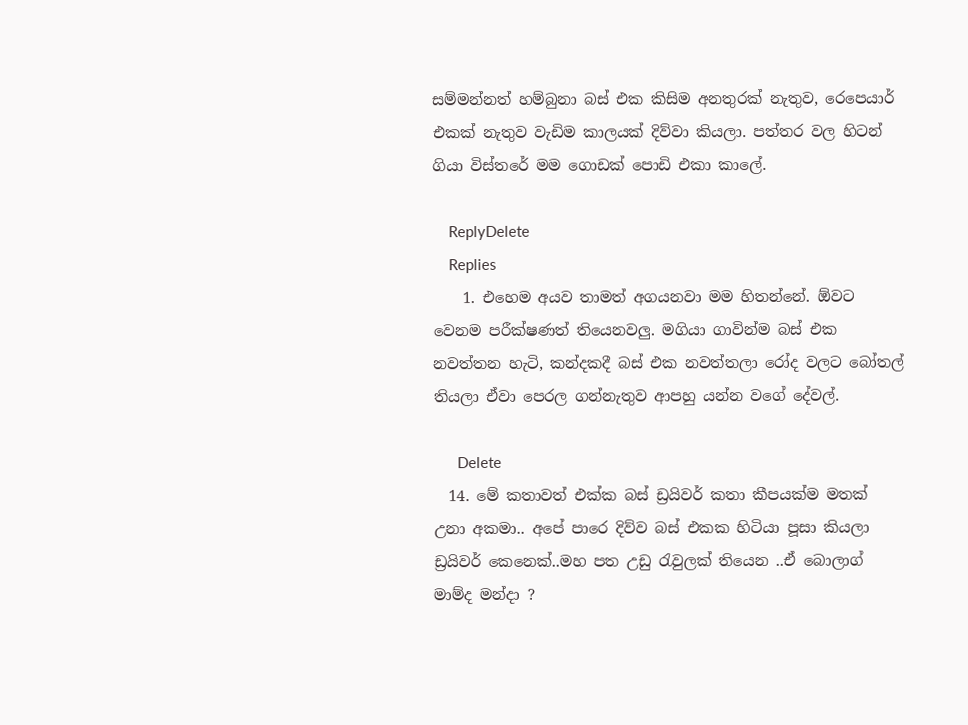සම්මන්නත් හම්බුනා බස් එක කිසිම අනතුරක් නැතුව, රෙපෙයාර් එකක් නැතුව වැඩිම කාලයක් දිව්වා කියලා. පත්තර වල හිටන් ගියා විස්තරේ මම ගොඩක් පොඩි එකා කාලේ.

    ReplyDelete
    Replies
    1. එහෙම අයව තාමත් අගයනවා මම හිතන්නේ. ඕවට වෙනම පරීක්ෂණත් තියෙනවලු. මගියා ගාවින්ම බස් එක නවත්තන හැටි, කන්දකදී බස් එක නවත්තලා රෝද වලට බෝතල් තියලා ඒවා පෙරල ගන්නැතුව ආපහු යන්න වගේ දේවල්.

      Delete
  14. මේ කතාවත් එක්ක බස් ඩ්‍රයිවර් කතා කීපයක්ම මතක් උනා අකමා.. අපේ පාරෙ දිව්ව බස් එකක හිටියා පූසා කියලා ඩ්‍රයිවර් කෙනෙක්..මහ පත උඩු රැවුලක් තියෙන ..ඒ බොලාග් මාම්ද මන්දා ?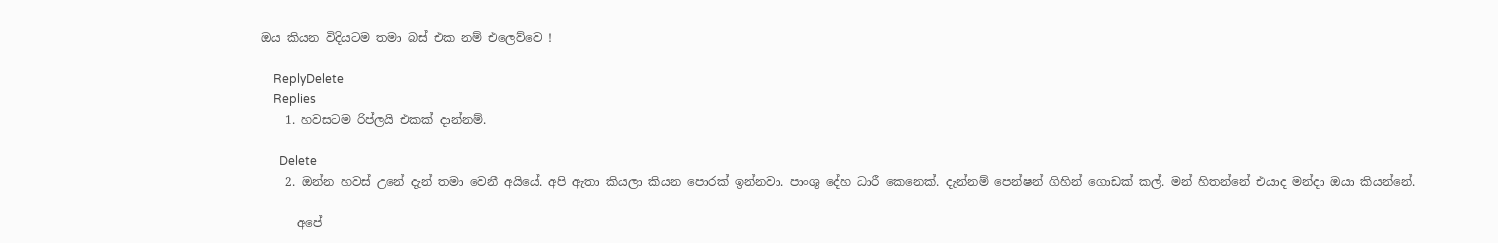ඔය කියන විදියටම තමා බස් එක නම් එලෙව්වෙ !

    ReplyDelete
    Replies
    1. හවසටම රිප්ලයි එකක් දාන්නම්.

      Delete
    2. ඔන්න හවස් උනේ දැන් තමා වෙනී අයියේ. අපි ඇතා කියලා කියන පොරක් ඉන්නවා. පාංශු දේහ ධාරී කෙනෙක්. දැන්නම් පෙන්ෂන් ගිහින් ගොඩක් කල්. මන් හිතන්නේ එයාද මන්දා ඔයා කියන්නේ.

      අපේ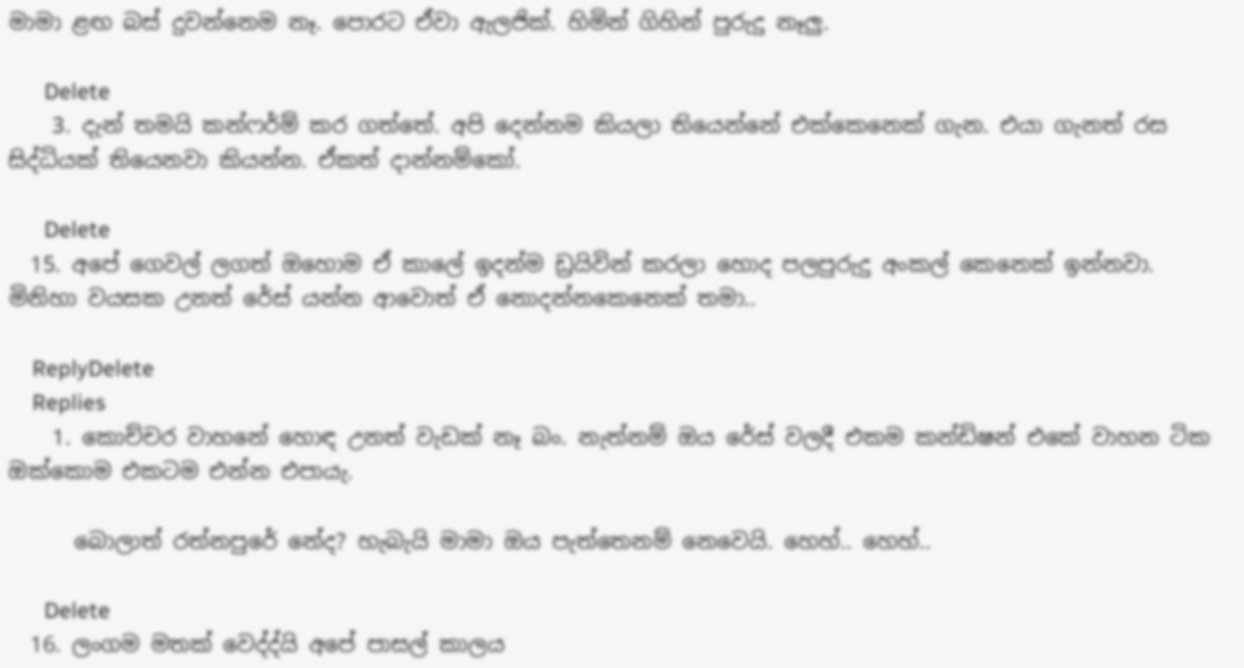මාමා ළඟ බස් දුවන්නෙම නෑ. පොරට ඒවා ඇලජික්. හිමින් ගිහින් පුරුදු නෑලු.

      Delete
    3. දැන් තමයි කන්ෆර්ම් කර ගත්තේ. අපි දෙන්නම කියලා තියෙන්නේ එක්කෙනෙක් ගැන. එයා ගැනත් රස සිද්ධියක් තියෙනවා කියන්න. ඒකත් දාන්නම්කෝ.

      Delete
  15. අපේ ගෙවල් ලගත් ඔහොම ඒ කාලේ ඉදන්ම ඩ්‍රයිවින් කරලා හොද පලපුරුදු අංකල් කෙනෙක් ඉන්නවා. මිනිහා වයසක උනත් රේස් යන්න ආවොත් ඒ නොදන්නකෙනෙක් තමා..

    ReplyDelete
    Replies
    1. කොච්චර වාහනේ හොඳ උනත් වැඩක් නෑ බං. නැත්නම් ඔය රේස් වලදී එකම කන්ඩිෂන් එකේ වාහන ටික ඔක්කොම එකටම එන්න එපායැ.

      බොලාත් රත්නපුරේ නේද? හැබැයි මාමා ඔය පැත්තෙනම් නෙවෙයි. හෙහ්.. හෙහ්..

      Delete
  16. ලංගම මතක් වෙද්ද්යි අපේ පාසල් කාලය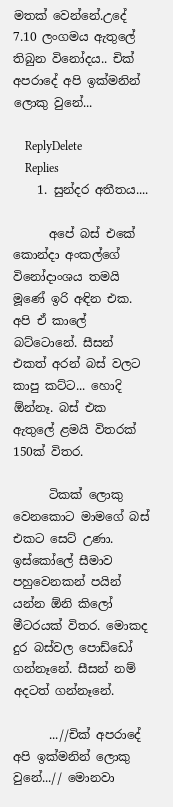මතක් වෙන්නේ.උදේ 7.10 ලංගමය ඇතුලේ තිබුන විනෝදය.. චික් අපරාදේ අපි ඉක්මනින් ලොකු වුනේ...

    ReplyDelete
    Replies
    1. සුන්දර අතීතය....

      අපේ බස් එකේ කොන්දා අංකල්ගේ විනෝදාංශය තමයි මූණේ ඉරි අඳින එක. අපි ඒ කාලේ බට්ටොනේ. සීසන් එකත් අරන් බස් වලට කාපු කට්ට... හොදි ඕන්නෑ. බස් එක ඇතුලේ ළමයි විතරක් 150ක් විතර.

      ටිකක් ලොකු වෙනකොට මාමගේ බස් එකට සෙට් උණා. ඉස්කෝලේ සීමාව පහුවෙනකන් පයින් යන්න ඕනි කිලෝ මීටරයක් විතර. මොකද දුර බස්වල පොඩ්ඩෝ ගන්නෑනේ. සීසන් නම් අදටත් ගන්නෑනේ.

      ...//චික් අපරාදේ අපි ඉක්මනින් ලොකු වුනේ...// මොනවා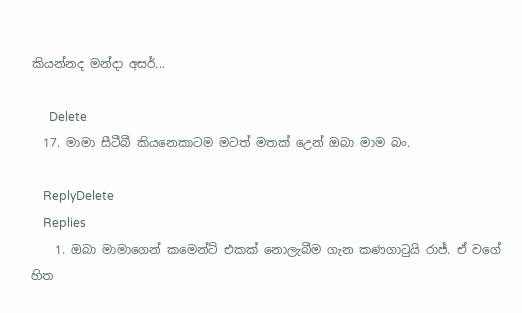කියන්නද මන්දා අසර්...

      Delete
  17. මාමා සීටීබී කියනෙකාටම මටත් මතක් උෙන් ඔබා මාම බං.

    ReplyDelete
    Replies
    1. ඔබා මාමාගෙන් කමෙන්ට් එකක් නොලැබීම ගැන කණගාටුයි රාජ්. ඒ වගේ හිත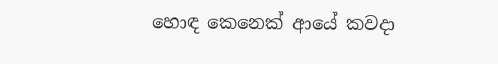හොඳ කෙනෙක් ආයේ කවදා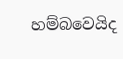හම්බවෙයිද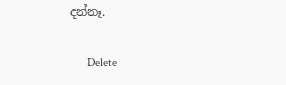දන්නෑ.

      Delete